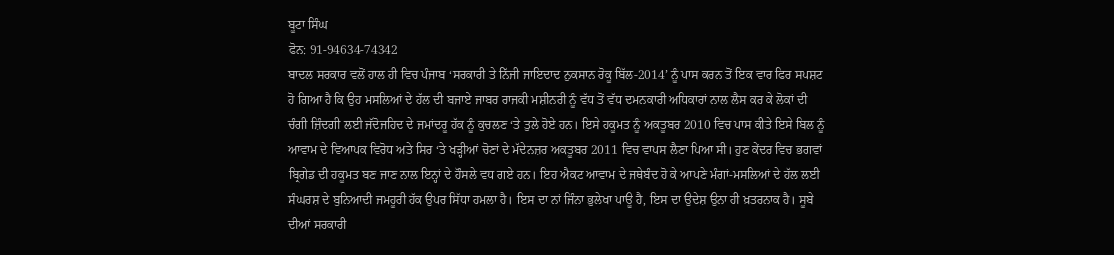ਬੂਟਾ ਸਿੰਘ
ਫੋਨ: 91-94634-74342
ਬਾਦਲ ਸਰਕਾਰ ਵਲੋਂ ਹਾਲ ਹੀ ਵਿਚ ਪੰਜਾਬ ‘ਸਰਕਾਰੀ ਤੇ ਨਿੱਜੀ ਜਾਇਦਾਦ ਨੁਕਸਾਨ ਰੋਕੂ ਬਿੱਲ-2014’ ਨੂੰ ਪਾਸ ਕਰਨ ਤੋਂ ਇਕ ਵਾਰ ਫਿਰ ਸਪਸ਼ਟ ਹੋ ਗਿਆ ਹੈ ਕਿ ਉਹ ਮਸਲਿਆਂ ਦੇ ਹੱਲ ਦੀ ਬਜਾਏ ਜਾਬਰ ਰਾਜਕੀ ਮਸ਼ੀਨਰੀ ਨੂੰ ਵੱਧ ਤੋਂ ਵੱਧ ਦਮਨਕਾਰੀ ਅਧਿਕਾਰਾਂ ਨਾਲ ਲੈਸ ਕਰ ਕੇ ਲੋਕਾਂ ਦੀ ਚੰਗੀ ਜ਼ਿੰਦਗੀ ਲਈ ਜੱਦੋਜਹਿਦ ਦੇ ਜਮਾਂਦਰੂ ਹੱਕ ਨੂੰ ਕੁਚਲਣ ‘ਤੇ ਤੁਲੇ ਹੋਏ ਹਨ। ਇਸੇ ਹਕੂਮਤ ਨੂੰ ਅਕਤੂਬਰ 2010 ਵਿਚ ਪਾਸ ਕੀਤੇ ਇਸੇ ਬਿਲ ਨੂੰ ਆਵਾਮ ਦੇ ਵਿਆਪਕ ਵਿਰੋਧ ਅਤੇ ਸਿਰ ‘ਤੇ ਖੜ੍ਹੀਆਂ ਚੋਣਾਂ ਦੇ ਮੱਦੇਨਜ਼ਰ ਅਕਤੂਬਰ 2011 ਵਿਚ ਵਾਪਸ ਲੈਣਾ ਪਿਆ ਸੀ। ਹੁਣ ਕੇਂਦਰ ਵਿਚ ਭਗਵਾਂ ਬ੍ਰਿਗੇਡ ਦੀ ਹਕੂਮਤ ਬਣ ਜਾਣ ਨਾਲ ਇਨ੍ਹਾਂ ਦੇ ਹੌਸਲੇ ਵਧ ਗਏ ਹਨ। ਇਹ ਐਕਟ ਆਵਾਮ ਦੇ ਜਥੇਬੰਦ ਹੋ ਕੇ ਆਪਣੇ ਮੰਗਾਂ-ਮਸਲਿਆਂ ਦੇ ਹੱਲ ਲਈ ਸੰਘਰਸ਼ ਦੇ ਬੁਨਿਆਦੀ ਜਮਹੂਰੀ ਹੱਕ ਉਪਰ ਸਿੱਧਾ ਹਮਲਾ ਹੈ। ਇਸ ਦਾ ਨਾਂ ਜਿੰਨਾ ਭੁਲੇਖਾ ਪਾਊ ਹੈ, ਇਸ ਦਾ ਉਦੇਸ਼ ਉਨਾ ਹੀ ਖ਼ਤਰਨਾਕ ਹੈ। ਸੂਬੇ ਦੀਆਂ ਸਰਕਾਰੀ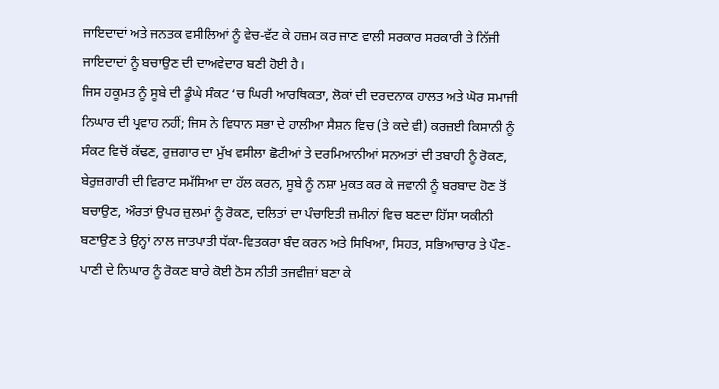ਜਾਇਦਾਦਾਂ ਅਤੇ ਜਨਤਕ ਵਸੀਲਿਆਂ ਨੂੰ ਵੇਚ-ਵੱਟ ਕੇ ਹਜ਼ਮ ਕਰ ਜਾਣ ਵਾਲੀ ਸਰਕਾਰ ਸਰਕਾਰੀ ਤੇ ਨਿੱਜੀ ਜਾਇਦਾਦਾਂ ਨੂੰ ਬਚਾਉਣ ਦੀ ਦਾਅਵੇਦਾਰ ਬਣੀ ਹੋਈ ਹੈ।
ਜਿਸ ਹਕੂਮਤ ਨੂੰ ਸੂਬੇ ਦੀ ਡੂੰਘੇ ਸੰਕਟ ‘ਚ ਘਿਰੀ ਆਰਥਿਕਤਾ, ਲੋਕਾਂ ਦੀ ਦਰਦਨਾਕ ਹਾਲਤ ਅਤੇ ਘੋਰ ਸਮਾਜੀ ਨਿਘਾਰ ਦੀ ਪ੍ਰਵਾਹ ਨਹੀਂ; ਜਿਸ ਨੇ ਵਿਧਾਨ ਸਭਾ ਦੇ ਹਾਲੀਆ ਸੈਸ਼ਨ ਵਿਚ (ਤੇ ਕਦੇ ਵੀ) ਕਰਜ਼ਈ ਕਿਸਾਨੀ ਨੂੰ ਸੰਕਟ ਵਿਚੋਂ ਕੱਢਣ, ਰੁਜ਼ਗਾਰ ਦਾ ਮੁੱਖ ਵਸੀਲਾ ਛੋਟੀਆਂ ਤੇ ਦਰਮਿਆਨੀਆਂ ਸਨਅਤਾਂ ਦੀ ਤਬਾਹੀ ਨੂੰ ਰੋਕਣ, ਬੇਰੁਜ਼ਗਾਰੀ ਦੀ ਵਿਰਾਟ ਸਮੱਸਿਆ ਦਾ ਹੱਲ ਕਰਨ, ਸੂਬੇ ਨੂੰ ਨਸ਼ਾ ਮੁਕਤ ਕਰ ਕੇ ਜਵਾਨੀ ਨੂੰ ਬਰਬਾਦ ਹੋਣ ਤੋਂ ਬਚਾਉਣ, ਔਰਤਾਂ ਉਪਰ ਜ਼ੁਲਮਾਂ ਨੂੰ ਰੋਕਣ, ਦਲਿਤਾਂ ਦਾ ਪੰਚਾਇਤੀ ਜ਼ਮੀਨਾਂ ਵਿਚ ਬਣਦਾ ਹਿੱਸਾ ਯਕੀਨੀ ਬਣਾਉਣ ਤੇ ਉਨ੍ਹਾਂ ਨਾਲ ਜਾਤਪਾਤੀ ਧੱਕਾ-ਵਿਤਕਰਾ ਬੰਦ ਕਰਨ ਅਤੇ ਸਿਖਿਆ, ਸਿਹਤ, ਸਭਿਆਚਾਰ ਤੇ ਪੌਣ-ਪਾਣੀ ਦੇ ਨਿਘਾਰ ਨੂੰ ਰੋਕਣ ਬਾਰੇ ਕੋਈ ਠੋਸ ਨੀਤੀ ਤਜਵੀਜ਼ਾਂ ਬਣਾ ਕੇ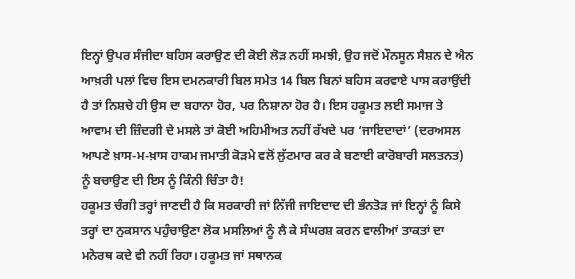ਇਨ੍ਹਾਂ ਉਪਰ ਸੰਜੀਦਾ ਬਹਿਸ ਕਰਾਉਣ ਦੀ ਕੋਈ ਲੋੜ ਨਹੀਂ ਸਮਝੀ, ਉਹ ਜਦੋਂ ਮੌਨਸੂਨ ਸੈਸ਼ਨ ਦੇ ਐਨ ਆਖ਼ਰੀ ਪਲਾਂ ਵਿਚ ਇਸ ਦਮਨਕਾਰੀ ਬਿਲ ਸਮੇਤ 14 ਬਿਲ ਬਿਨਾਂ ਬਹਿਸ ਕਰਵਾਏ ਪਾਸ ਕਰਾਉਂਦੀ ਹੈ ਤਾਂ ਨਿਸ਼ਚੇ ਹੀ ਉਸ ਦਾ ਬਹਾਨਾ ਹੋਰ, ਪਰ ਨਿਸ਼ਾਨਾ ਹੋਰ ਹੈ। ਇਸ ਹਕੂਮਤ ਲਈ ਸਮਾਜ ਤੇ ਆਵਾਮ ਦੀ ਜ਼ਿੰਦਗੀ ਦੇ ਮਸਲੇ ਤਾਂ ਕੋਈ ਅਹਿਮੀਅਤ ਨਹੀਂ ਰੱਖਦੇ ਪਰ ‘ਜਾਇਦਾਦਾਂ’ (ਦਰਅਸਲ ਆਪਣੇ ਖ਼ਾਸ-ਮ-ਖ਼ਾਸ ਹਾਕਮ ਜਮਾਤੀ ਕੋੜਮੇ ਵਲੋਂ ਲੁੱਟਮਾਰ ਕਰ ਕੇ ਬਣਾਈ ਕਾਰੋਬਾਰੀ ਸਲਤਨਤ) ਨੂੰ ਬਚਾਉਣ ਦੀ ਇਸ ਨੂੰ ਕਿੰਨੀ ਚਿੰਤਾ ਹੈ!
ਹਕੂਮਤ ਚੰਗੀ ਤਰ੍ਹਾਂ ਜਾਣਦੀ ਹੈ ਕਿ ਸਰਕਾਰੀ ਜਾਂ ਨਿੱਜੀ ਜਾਇਦਾਦ ਦੀ ਭੰਨਤੋੜ ਜਾਂ ਇਨ੍ਹਾਂ ਨੂੰ ਕਿਸੇ ਤਰ੍ਹਾਂ ਦਾ ਨੁਕਸਾਨ ਪਹੁੰਚਾਉਣਾ ਲੋਕ ਮਸਲਿਆਂ ਨੂੰ ਲੈ ਕੇ ਸੰਘਰਸ਼ ਕਰਨ ਵਾਲੀਆਂ ਤਾਕਤਾਂ ਦਾ ਮਨੋਰਥ ਕਦੇ ਵੀ ਨਹੀਂ ਰਿਹਾ। ਹਕੂਮਤ ਜਾਂ ਸਥਾਨਕ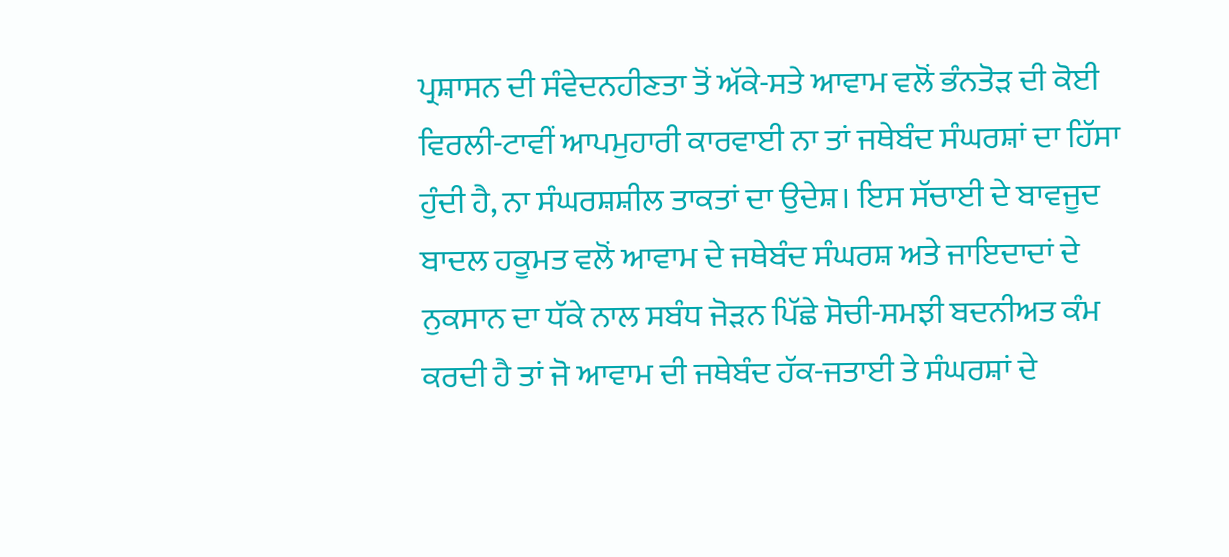ਪ੍ਰਸ਼ਾਸਨ ਦੀ ਸੰਵੇਦਨਹੀਣਤਾ ਤੋਂ ਅੱਕੇ-ਸਤੇ ਆਵਾਮ ਵਲੋਂ ਭੰਨਤੋੜ ਦੀ ਕੋਈ ਵਿਰਲੀ-ਟਾਵੀਂ ਆਪਮੁਹਾਰੀ ਕਾਰਵਾਈ ਨਾ ਤਾਂ ਜਥੇਬੰਦ ਸੰਘਰਸ਼ਾਂ ਦਾ ਹਿੱਸਾ ਹੁੰਦੀ ਹੈ, ਨਾ ਸੰਘਰਸ਼ਸ਼ੀਲ ਤਾਕਤਾਂ ਦਾ ਉਦੇਸ਼। ਇਸ ਸੱਚਾਈ ਦੇ ਬਾਵਜੂਦ ਬਾਦਲ ਹਕੂਮਤ ਵਲੋਂ ਆਵਾਮ ਦੇ ਜਥੇਬੰਦ ਸੰਘਰਸ਼ ਅਤੇ ਜਾਇਦਾਦਾਂ ਦੇ ਨੁਕਸਾਨ ਦਾ ਧੱਕੇ ਨਾਲ ਸਬੰਧ ਜੋੜਨ ਪਿੱਛੇ ਸੋਚੀ-ਸਮਝੀ ਬਦਨੀਅਤ ਕੰਮ ਕਰਦੀ ਹੈ ਤਾਂ ਜੋ ਆਵਾਮ ਦੀ ਜਥੇਬੰਦ ਹੱਕ-ਜਤਾਈ ਤੇ ਸੰਘਰਸ਼ਾਂ ਦੇ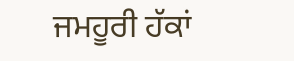ਜਮਹੂਰੀ ਹੱਕਾਂ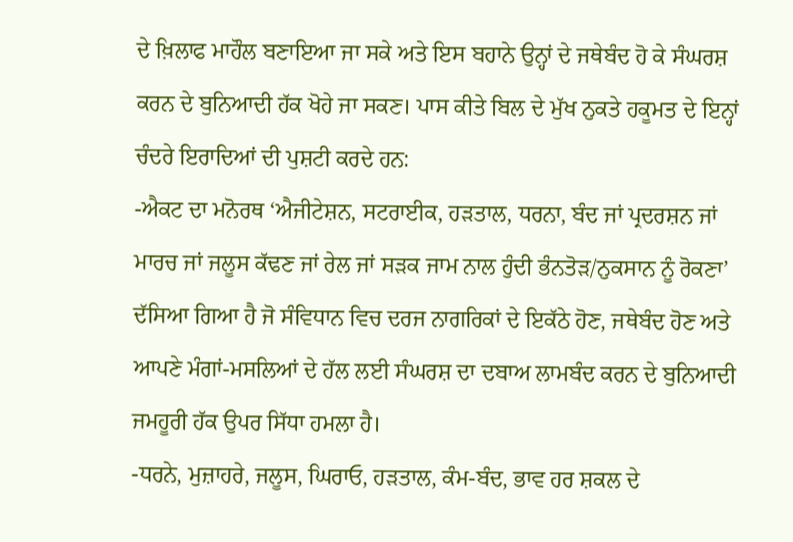ਦੇ ਖ਼ਿਲਾਫ ਮਾਹੌਲ ਬਣਾਇਆ ਜਾ ਸਕੇ ਅਤੇ ਇਸ ਬਹਾਨੇ ਉਨ੍ਹਾਂ ਦੇ ਜਥੇਬੰਦ ਹੋ ਕੇ ਸੰਘਰਸ਼ ਕਰਨ ਦੇ ਬੁਨਿਆਦੀ ਹੱਕ ਖੋਹੇ ਜਾ ਸਕਣ। ਪਾਸ ਕੀਤੇ ਬਿਲ ਦੇ ਮੁੱਖ ਨੁਕਤੇ ਹਕੂਮਤ ਦੇ ਇਨ੍ਹਾਂ ਚੰਦਰੇ ਇਰਾਦਿਆਂ ਦੀ ਪੁਸ਼ਟੀ ਕਰਦੇ ਹਨ:
-ਐਕਟ ਦਾ ਮਨੋਰਥ ‘ਐਜੀਟੇਸ਼ਨ, ਸਟਰਾਈਕ, ਹੜਤਾਲ, ਧਰਨਾ, ਬੰਦ ਜਾਂ ਪ੍ਰਦਰਸ਼ਨ ਜਾਂ ਮਾਰਚ ਜਾਂ ਜਲੂਸ ਕੱਢਣ ਜਾਂ ਰੇਲ ਜਾਂ ਸੜਕ ਜਾਮ ਨਾਲ ਹੁੰਦੀ ਭੰਨਤੋੜ/ਨੁਕਸਾਨ ਨੂੰ ਰੋਕਣਾ’ ਦੱਸਿਆ ਗਿਆ ਹੈ ਜੋ ਸੰਵਿਧਾਨ ਵਿਚ ਦਰਜ ਨਾਗਰਿਕਾਂ ਦੇ ਇਕੱਠੇ ਹੋਣ, ਜਥੇਬੰਦ ਹੋਣ ਅਤੇ ਆਪਣੇ ਮੰਗਾਂ-ਮਸਲਿਆਂ ਦੇ ਹੱਲ ਲਈ ਸੰਘਰਸ਼ ਦਾ ਦਬਾਅ ਲਾਮਬੰਦ ਕਰਨ ਦੇ ਬੁਨਿਆਦੀ ਜਮਹੂਰੀ ਹੱਕ ਉਪਰ ਸਿੱਧਾ ਹਮਲਾ ਹੈ।
-ਧਰਨੇ, ਮੁਜ਼ਾਹਰੇ, ਜਲੂਸ, ਘਿਰਾਓ, ਹੜਤਾਲ, ਕੰਮ-ਬੰਦ, ਭਾਵ ਹਰ ਸ਼ਕਲ ਦੇ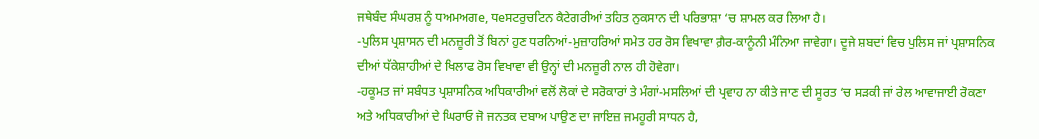ਜਥੇਬੰਦ ਸੰਘਰਸ਼ ਨੂੰ ਧਅਮਅਗe, ਧeਸਟਰੁਚਟਿਨ ਕੈਟੇਗਰੀਆਂ ਤਹਿਤ ਨੁਕਸਾਨ ਦੀ ਪਰਿਭਾਸ਼ਾ ‘ਚ ਸ਼ਾਮਲ ਕਰ ਲਿਆ ਹੈ।
-ਪੁਲਿਸ ਪ੍ਰਸ਼ਾਸਨ ਦੀ ਮਨਜ਼ੂਰੀ ਤੋਂ ਬਿਨਾਂ ਹੁਣ ਧਰਨਿਆਂ-ਮੁਜ਼ਾਹਰਿਆਂ ਸਮੇਤ ਹਰ ਰੋਸ ਵਿਖਾਵਾ ਗ਼ੈਰ-ਕਾਨੂੰਨੀ ਮੰਨਿਆ ਜਾਵੇਗਾ। ਦੂਜੇ ਸ਼ਬਦਾਂ ਵਿਚ ਪੁਲਿਸ ਜਾਂ ਪ੍ਰਸ਼ਾਸਨਿਕ ਦੀਆਂ ਧੱਕੇਸ਼ਾਹੀਆਂ ਦੇ ਖਿਲਾਫ ਰੋਸ ਵਿਖਾਵਾ ਵੀ ਉਨ੍ਹਾਂ ਦੀ ਮਨਜ਼ੂਰੀ ਨਾਲ ਹੀ ਹੋਵੇਗਾ।
-ਹਕੂਮਤ ਜਾਂ ਸਬੰਧਤ ਪ੍ਰਸ਼ਾਸਨਿਕ ਅਧਿਕਾਰੀਆਂ ਵਲੋਂ ਲੋਕਾਂ ਦੇ ਸਰੋਕਾਰਾਂ ਤੇ ਮੰਗਾਂ-ਮਸਲਿਆਂ ਦੀ ਪ੍ਰਵਾਹ ਨਾ ਕੀਤੇ ਜਾਣ ਦੀ ਸੂਰਤ ‘ਚ ਸੜਕੀ ਜਾਂ ਰੇਲ ਆਵਾਜਾਈ ਰੋਕਣਾ ਅਤੇ ਅਧਿਕਾਰੀਆਂ ਦੇ ਘਿਰਾਓ ਜੋ ਜਨਤਕ ਦਬਾਅ ਪਾਉਣ ਦਾ ਜਾਇਜ਼ ਜਮਹੂਰੀ ਸਾਧਨ ਹੈ,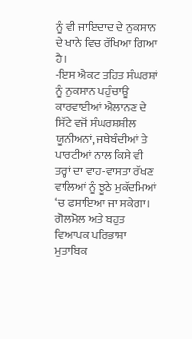ਨੂੰ ਵੀ ਜਾਇਦਾਦ ਦੇ ਨੁਕਸਾਨ ਦੇ ਖਾਨੇ ਵਿਚ ਰੱਖਿਆ ਗਿਆ ਹੈ।
-ਇਸ ਐਕਟ ਤਹਿਤ ਸੰਘਰਸ਼ਾਂ ਨੂੰ ਨੁਕਸਾਨ ਪਹੁੰਚਾਊ ਕਾਰਵਾਈਆਂ ਐਲਾਨਣ ਦੇ ਸਿੱਟੇ ਵਜੋਂ ਸੰਘਰਸ਼ਸ਼ੀਲ ਯੂਨੀਅਨਾਂ, ਜਥੇਬੰਦੀਆਂ ਤੇ ਪਾਰਟੀਆਂ ਨਾਲ ਕਿਸੇ ਵੀ ਤਰ੍ਹਾਂ ਦਾ ਵਾਹ-ਵਾਸਤਾ ਰੱਖਣ ਵਾਲਿਆਂ ਨੂੰ ਝੂਠੇ ਮੁਕੱਦਮਿਆਂ ‘ਚ ਫਸਾਇਆ ਜਾ ਸਕੇਗਾ। ਗੋਲਮੋਲ ਅਤੇ ਬਹੁਤ ਵਿਆਪਕ ਪਰਿਭਾਸ਼ਾ ਮੁਤਾਬਿਕ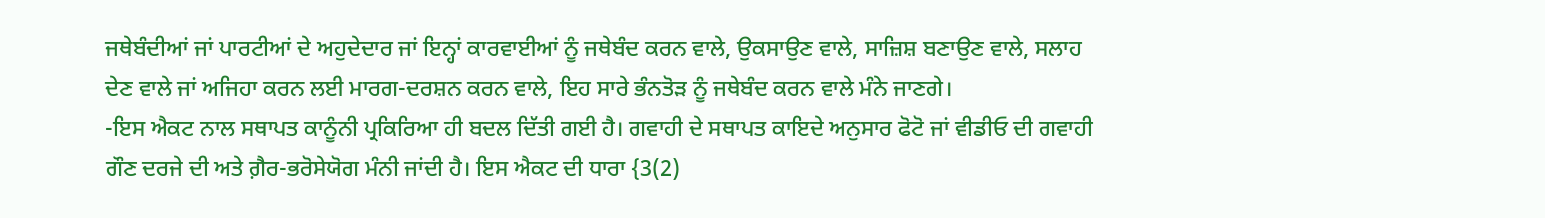ਜਥੇਬੰਦੀਆਂ ਜਾਂ ਪਾਰਟੀਆਂ ਦੇ ਅਹੁਦੇਦਾਰ ਜਾਂ ਇਨ੍ਹਾਂ ਕਾਰਵਾਈਆਂ ਨੂੰ ਜਥੇਬੰਦ ਕਰਨ ਵਾਲੇ, ਉਕਸਾਉਣ ਵਾਲੇ, ਸਾਜ਼ਿਸ਼ ਬਣਾਉਣ ਵਾਲੇ, ਸਲਾਹ ਦੇਣ ਵਾਲੇ ਜਾਂ ਅਜਿਹਾ ਕਰਨ ਲਈ ਮਾਰਗ-ਦਰਸ਼ਨ ਕਰਨ ਵਾਲੇ, ਇਹ ਸਾਰੇ ਭੰਨਤੋੜ ਨੂੰ ਜਥੇਬੰਦ ਕਰਨ ਵਾਲੇ ਮੰਨੇ ਜਾਣਗੇ।
-ਇਸ ਐਕਟ ਨਾਲ ਸਥਾਪਤ ਕਾਨੂੰਨੀ ਪ੍ਰਕਿਰਿਆ ਹੀ ਬਦਲ ਦਿੱਤੀ ਗਈ ਹੈ। ਗਵਾਹੀ ਦੇ ਸਥਾਪਤ ਕਾਇਦੇ ਅਨੁਸਾਰ ਫੋਟੋ ਜਾਂ ਵੀਡੀਓ ਦੀ ਗਵਾਹੀ ਗੌਣ ਦਰਜੇ ਦੀ ਅਤੇ ਗ਼ੈਰ-ਭਰੋਸੇਯੋਗ ਮੰਨੀ ਜਾਂਦੀ ਹੈ। ਇਸ ਐਕਟ ਦੀ ਧਾਰਾ {3(2)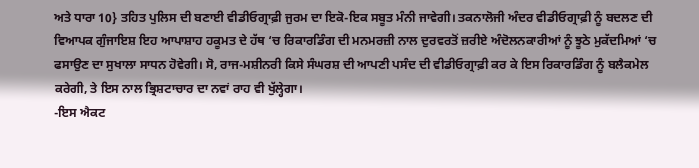ਅਤੇ ਧਾਰਾ 10} ਤਹਿਤ ਪੁਲਿਸ ਦੀ ਬਣਾਈ ਵੀਡੀਓਗ੍ਰਾਫ਼ੀ ਜੁਰਮ ਦਾ ਇਕੋ-ਇਕ ਸਬੂਤ ਮੰਨੀ ਜਾਵੇਗੀ। ਤਕਨਾਲੋਜੀ ਅੰਦਰ ਵੀਡੀਓਗ੍ਰਾਫ਼ੀ ਨੂੰ ਬਦਲਣ ਦੀ ਵਿਆਪਕ ਗੁੰਜਾਇਸ਼ ਇਹ ਆਪਾਸ਼ਾਹ ਹਕੂਮਤ ਦੇ ਹੱਥ ‘ਚ ਰਿਕਾਰਡਿੰਗ ਦੀ ਮਨਮਰਜ਼ੀ ਨਾਲ ਦੁਰਵਰਤੋਂ ਜ਼ਰੀਏ ਅੰਦੋਲਨਕਾਰੀਆਂ ਨੂੰ ਝੂਠੇ ਮੁਕੱਦਮਿਆਂ ‘ਚ ਫਸਾਉਣ ਦਾ ਸੁਖਾਲਾ ਸਾਧਨ ਹੋਵੇਗੀ। ਸੋ, ਰਾਜ-ਮਸ਼ੀਨਰੀ ਕਿਸੇ ਸੰਘਰਸ਼ ਦੀ ਆਪਣੀ ਪਸੰਦ ਦੀ ਵੀਡੀਓਗ੍ਰਾਫ਼ੀ ਕਰ ਕੇ ਇਸ ਰਿਕਾਰਡਿੰਗ ਨੂੰ ਬਲੈਕਮੇਲ ਕਰੇਗੀ, ਤੇ ਇਸ ਨਾਲ ਭ੍ਰਿਸ਼ਟਾਚਾਰ ਦਾ ਨਵਾਂ ਰਾਹ ਵੀ ਖੁੱਲ੍ਹੇਗਾ।
-ਇਸ ਐਕਟ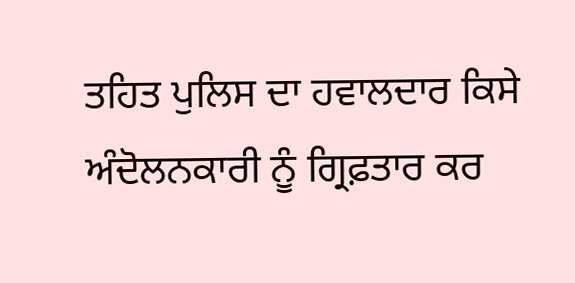ਤਹਿਤ ਪੁਲਿਸ ਦਾ ਹਵਾਲਦਾਰ ਕਿਸੇ ਅੰਦੋਲਨਕਾਰੀ ਨੂੰ ਗ੍ਰਿਫ਼ਤਾਰ ਕਰ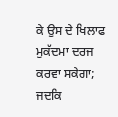ਕੇ ਉਸ ਦੇ ਖਿਲਾਫ ਮੁਕੱਦਮਾ ਦਰਜ ਕਰਵਾ ਸਕੇਗਾ; ਜਦਕਿ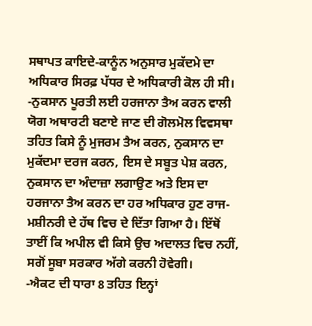ਸਥਾਪਤ ਕਾਇਦੇ-ਕਾਨੂੰਨ ਅਨੁਸਾਰ ਮੁਕੱਦਮੇ ਦਾ ਅਧਿਕਾਰ ਸਿਰਫ਼ ਪੱਧਰ ਦੇ ਅਧਿਕਾਰੀ ਕੋਲ ਹੀ ਸੀ।
-ਨੁਕਸਾਨ ਪੂਰਤੀ ਲਈ ਹਰਜਾਨਾ ਤੈਅ ਕਰਨ ਵਾਲੀ ਯੋਗ ਅਥਾਰਟੀ ਬਣਾਏ ਜਾਣ ਦੀ ਗੋਲਮੋਲ ਵਿਵਸਥਾ ਤਹਿਤ ਕਿਸੇ ਨੂੰ ਮੁਜਰਮ ਤੈਅ ਕਰਨ, ਨੁਕਸਾਨ ਦਾ ਮੁਕੱਦਮਾ ਦਰਜ ਕਰਨ, ਇਸ ਦੇ ਸਬੂਤ ਪੇਸ਼ ਕਰਨ, ਨੁਕਸਾਨ ਦਾ ਅੰਦਾਜ਼ਾ ਲਗਾਉਣ ਅਤੇ ਇਸ ਦਾ ਹਰਜਾਨਾ ਤੈਅ ਕਰਨ ਦਾ ਹਰ ਅਧਿਕਾਰ ਹੁਣ ਰਾਜ-ਮਸ਼ੀਨਰੀ ਦੇ ਹੱਥ ਵਿਚ ਦੇ ਦਿੱਤਾ ਗਿਆ ਹੈ। ਇੱਥੋਂ ਤਾਈਂ ਕਿ ਅਪੀਲ ਵੀ ਕਿਸੇ ਉਚ ਅਦਾਲਤ ਵਿਚ ਨਹੀਂ, ਸਗੋਂ ਸੂਬਾ ਸਰਕਾਰ ਅੱਗੇ ਕਰਨੀ ਹੋਵੇਗੀ।
-ਐਕਟ ਦੀ ਧਾਰਾ 8 ਤਹਿਤ ਇਨ੍ਹਾਂ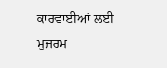ਕਾਰਵਾਈਆਂ ਲਈ ਮੁਜਰਮ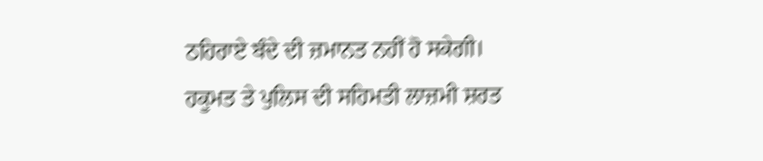ਠਹਿਰਾਏ ਬੰਦੇ ਦੀ ਜ਼ਮਾਨਤ ਨਹੀਂ ਹੋ ਸਕੇਗੀ। ਹਕੂਮਤ ਤੇ ਪੁਲਿਸ ਦੀ ਸਹਿਮਤੀ ਲਾਜ਼ਮੀ ਸ਼ਰਤ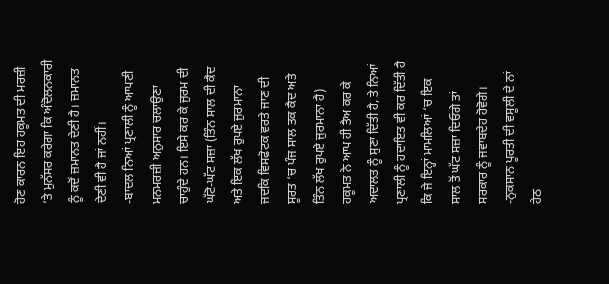ਹੋਣ ਕਾਰਨ ਇਹ ਹਕੂਮਤ ਦੀ ਮਰਜ਼ੀ ‘ਤੇ ਮੁਨੱਸਰ ਕਰੇਗਾ ਕਿ ਅੰਦੋਲਨਕਾਰੀ ਨੂੰ ਕਦੋਂ ਜ਼ਮਾਨਤ ਦੇਣੀ ਹੈ। ਜ਼ਮਾਨਤ ਦੇਣੀ ਵੀ ਹੈ ਜਾਂ ਨਹੀਂ।
-ਬਾਦਲ ਨਿਆਂ ਪ੍ਰਣਾਲੀ ਨੂੰ ਆਪਣੀ ਮਨਮਰਜ਼ੀ ਅਨੁਸਾਰ ਚਲਾਉਣਾ ਚਾਹੁੰਦੇ ਹਨ। ਇਸੇ ਕਰ ਕੇ ਜੁਰਮ ਦੀ ਘੱਟੋ-ਘੱਟ ਸਜ਼ਾ (ਤਿੰਨ ਸਾਲ ਦੀ ਕੈਦ ਅਤੇ ਇਕ ਲੱਖ ਰੁਪਏ ਜੁਰਮਾਨਾ ਜਦਕਿ ਵਿਸਫੋਟਕ ਵਰਤੇ ਜਾਣ ਦੀ ਸੂਰਤ ‘ਚ ਪੰਜ ਸਾਲ ਤਕ ਕੈਦ ਅਤੇ ਤਿੰਨ ਲੱਖ ਰੁਪਏ ਜੁਰਮਾਨਾ ਹੈ) ਹਕੂਮਤ ਨੇ ਆਪ ਹੀ ਤੈਅ ਕਰ ਕੇ ਅਦਾਲਤ ਨੂੰ ਸੁਣਾ ਦਿੱਤੀ ਹੈ, ਤੇ ਨਿਆਂ ਪ੍ਰਣਾਲੀ ਨੂੰ ਹਦਾਇਤ ਵੀ ਕਰ ਦਿੱਤੀ ਹੈ ਕਿ ਜੇ ਇਨ੍ਹਾਂ ਮਾਮਲਿਆਂ ‘ਚ ਇਕ ਸਾਲ ਤੋਂ ਘੱਟ ਸਜ਼ਾ ਦਿਓਗੇ ਤਾਂ ਸਰਕਾਰ ਨੂੰ ਜਵਾਬਦੇਹ ਹੋਵੋਗੇ।
-ਨੁਕਸਾਨ ਪੂਰਤੀ ਦੀ ਵਸੂਲੀ ਦੇ ਨਾਂ ਹੇਠ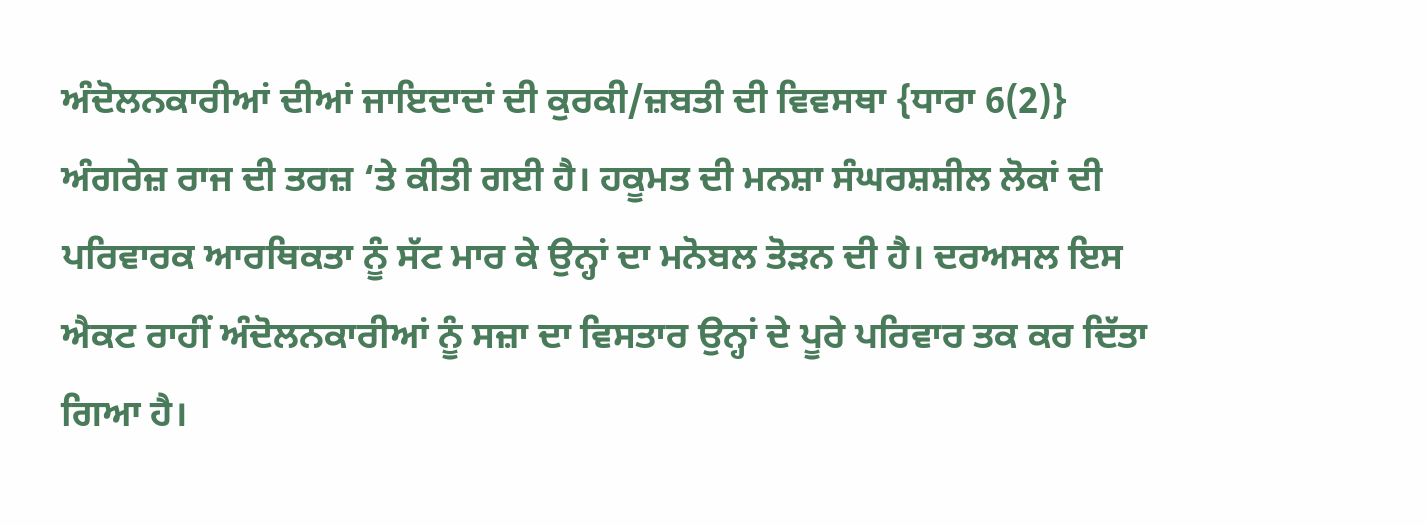ਅੰਦੋਲਨਕਾਰੀਆਂ ਦੀਆਂ ਜਾਇਦਾਦਾਂ ਦੀ ਕੁਰਕੀ/ਜ਼ਬਤੀ ਦੀ ਵਿਵਸਥਾ {ਧਾਰਾ 6(2)} ਅੰਗਰੇਜ਼ ਰਾਜ ਦੀ ਤਰਜ਼ ‘ਤੇ ਕੀਤੀ ਗਈ ਹੈ। ਹਕੂਮਤ ਦੀ ਮਨਸ਼ਾ ਸੰਘਰਸ਼ਸ਼ੀਲ ਲੋਕਾਂ ਦੀ ਪਰਿਵਾਰਕ ਆਰਥਿਕਤਾ ਨੂੰ ਸੱਟ ਮਾਰ ਕੇ ਉਨ੍ਹਾਂ ਦਾ ਮਨੋਬਲ ਤੋੜਨ ਦੀ ਹੈ। ਦਰਅਸਲ ਇਸ ਐਕਟ ਰਾਹੀਂ ਅੰਦੋਲਨਕਾਰੀਆਂ ਨੂੰ ਸਜ਼ਾ ਦਾ ਵਿਸਤਾਰ ਉਨ੍ਹਾਂ ਦੇ ਪੂਰੇ ਪਰਿਵਾਰ ਤਕ ਕਰ ਦਿੱਤਾ ਗਿਆ ਹੈ।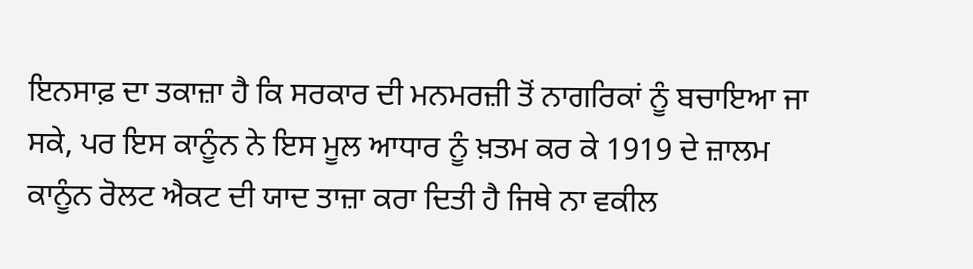ਇਨਸਾਫ਼ ਦਾ ਤਕਾਜ਼ਾ ਹੈ ਕਿ ਸਰਕਾਰ ਦੀ ਮਨਮਰਜ਼ੀ ਤੋਂ ਨਾਗਰਿਕਾਂ ਨੂੰ ਬਚਾਇਆ ਜਾ ਸਕੇ, ਪਰ ਇਸ ਕਾਨੂੰਨ ਨੇ ਇਸ ਮੂਲ ਆਧਾਰ ਨੂੰ ਖ਼ਤਮ ਕਰ ਕੇ 1919 ਦੇ ਜ਼ਾਲਮ ਕਾਨੂੰਨ ਰੋਲਟ ਐਕਟ ਦੀ ਯਾਦ ਤਾਜ਼ਾ ਕਰਾ ਦਿਤੀ ਹੈ ਜਿਥੇ ਨਾ ਵਕੀਲ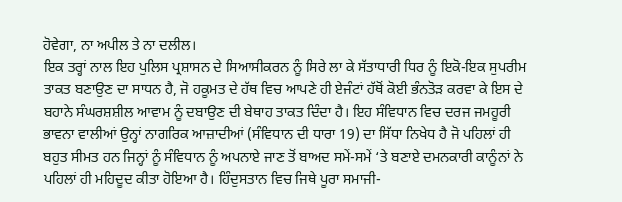ਹੋਵੇਗਾ, ਨਾ ਅਪੀਲ ਤੇ ਨਾ ਦਲੀਲ।
ਇਕ ਤਰ੍ਹਾਂ ਨਾਲ ਇਹ ਪੁਲਿਸ ਪ੍ਰਸ਼ਾਸਨ ਦੇ ਸਿਆਸੀਕਰਨ ਨੂੰ ਸਿਰੇ ਲਾ ਕੇ ਸੱਤਾਧਾਰੀ ਧਿਰ ਨੂੰ ਇਕੋ-ਇਕ ਸੁਪਰੀਮ ਤਾਕਤ ਬਣਾਉਣ ਦਾ ਸਾਧਨ ਹੈ, ਜੋ ਹਕੂਮਤ ਦੇ ਹੱਥ ਵਿਚ ਆਪਣੇ ਹੀ ਏਜੰਟਾਂ ਹੱਥੋਂ ਕੋਈ ਭੰਨਤੋੜ ਕਰਵਾ ਕੇ ਇਸ ਦੇ ਬਹਾਨੇ ਸੰਘਰਸ਼ਸ਼ੀਲ ਆਵਾਮ ਨੂੰ ਦਬਾਉਣ ਦੀ ਬੇਥਾਹ ਤਾਕਤ ਦਿੰਦਾ ਹੈ। ਇਹ ਸੰਵਿਧਾਨ ਵਿਚ ਦਰਜ ਜਮਹੂਰੀ ਭਾਵਨਾ ਵਾਲੀਆਂ ਉਨ੍ਹਾਂ ਨਾਗਰਿਕ ਆਜ਼ਾਦੀਆਂ (ਸੰਵਿਧਾਨ ਦੀ ਧਾਰਾ 19) ਦਾ ਸਿੱਧਾ ਨਿਖੇਧ ਹੈ ਜੋ ਪਹਿਲਾਂ ਹੀ ਬਹੁਤ ਸੀਮਤ ਹਨ ਜਿਨ੍ਹਾਂ ਨੂੰ ਸੰਵਿਧਾਨ ਨੂੰ ਅਪਨਾਏ ਜਾਣ ਤੋਂ ਬਾਅਦ ਸਮੇਂ-ਸਮੇਂ ‘ਤੇ ਬਣਾਏ ਦਮਨਕਾਰੀ ਕਾਨੂੰਨਾਂ ਨੇ ਪਹਿਲਾਂ ਹੀ ਮਹਿਦੂਦ ਕੀਤਾ ਹੋਇਆ ਹੈ। ਹਿੰਦੁਸਤਾਨ ਵਿਚ ਜਿਥੇ ਪੂਰਾ ਸਮਾਜੀ-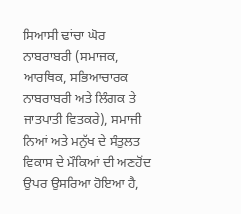ਸਿਆਸੀ ਢਾਂਚਾ ਘੋਰ ਨਾਬਰਾਬਰੀ (ਸਮਾਜਕ, ਆਰਥਿਕ, ਸਭਿਆਚਾਰਕ ਨਾਬਰਾਬਰੀ ਅਤੇ ਲਿੰਗਕ ਤੇ ਜਾਤਪਾਤੀ ਵਿਤਕਰੇ), ਸਮਾਜੀ ਨਿਆਂ ਅਤੇ ਮਨੁੱਖ ਦੇ ਸੰਤੁਲਤ ਵਿਕਾਸ ਦੇ ਮੌਕਿਆਂ ਦੀ ਅਣਹੋਂਦ ਉਪਰ ਉਸਰਿਆ ਹੋਇਆ ਹੈ,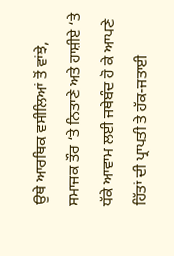ਉਥੇ ਆਰਥਿਕ ਵਸੀਲਿਆਂ ਤੋਂ ਵਾਂਝੇ, ਸਮਾਜਕ ਤੌਰ ‘ਤੇ ਨਿਤਾਣੇ ਅਤੇ ਹਾਸ਼ੀਏ ‘ਤੇ ਧੱਕੇ ਆਵਾਮ ਲਈ ਜਥੇਬੰਦ ਹੋ ਕੇ ਆਪਣੇ ਹਿੱਤਾਂ ਦੀ ਪ੍ਰਾਪਤੀ ਤੇ ਹੱਕ-ਜਤਾਈ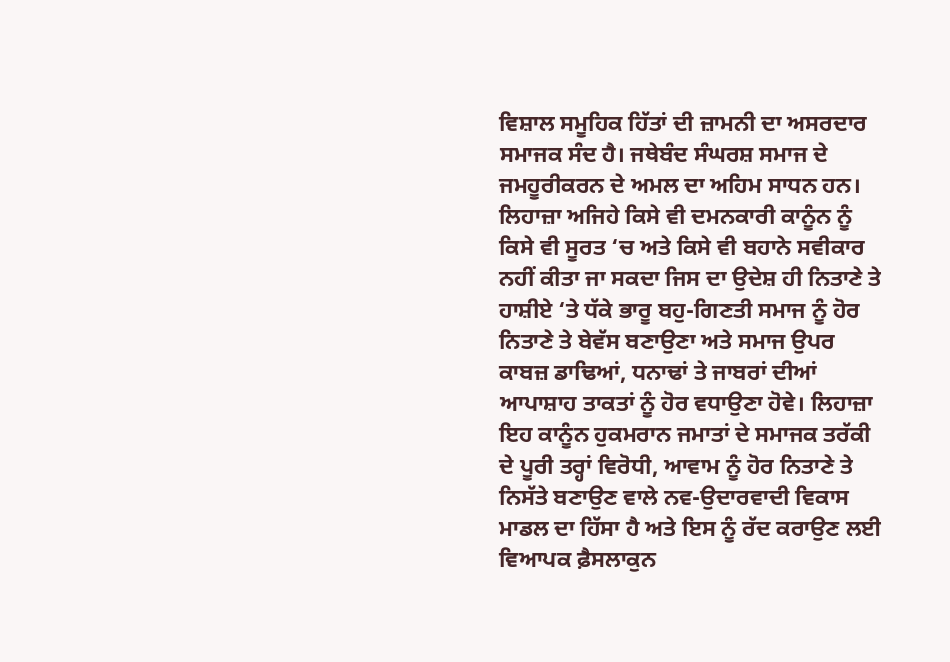ਵਿਸ਼ਾਲ ਸਮੂਹਿਕ ਹਿੱਤਾਂ ਦੀ ਜ਼ਾਮਨੀ ਦਾ ਅਸਰਦਾਰ ਸਮਾਜਕ ਸੰਦ ਹੈ। ਜਥੇਬੰਦ ਸੰਘਰਸ਼ ਸਮਾਜ ਦੇ ਜਮਹੂਰੀਕਰਨ ਦੇ ਅਮਲ ਦਾ ਅਹਿਮ ਸਾਧਨ ਹਨ। ਲਿਹਾਜ਼ਾ ਅਜਿਹੇ ਕਿਸੇ ਵੀ ਦਮਨਕਾਰੀ ਕਾਨੂੰਨ ਨੂੰ ਕਿਸੇ ਵੀ ਸੂਰਤ ‘ਚ ਅਤੇ ਕਿਸੇ ਵੀ ਬਹਾਨੇ ਸਵੀਕਾਰ ਨਹੀਂ ਕੀਤਾ ਜਾ ਸਕਦਾ ਜਿਸ ਦਾ ਉਦੇਸ਼ ਹੀ ਨਿਤਾਣੇ ਤੇ ਹਾਸ਼ੀਏ ‘ਤੇ ਧੱਕੇ ਭਾਰੂ ਬਹੁ-ਗਿਣਤੀ ਸਮਾਜ ਨੂੰ ਹੋਰ ਨਿਤਾਣੇ ਤੇ ਬੇਵੱਸ ਬਣਾਉਣਾ ਅਤੇ ਸਮਾਜ ਉਪਰ ਕਾਬਜ਼ ਡਾਢਿਆਂ, ਧਨਾਢਾਂ ਤੇ ਜਾਬਰਾਂ ਦੀਆਂ ਆਪਾਸ਼ਾਹ ਤਾਕਤਾਂ ਨੂੰ ਹੋਰ ਵਧਾਉਣਾ ਹੋਵੇ। ਲਿਹਾਜ਼ਾ ਇਹ ਕਾਨੂੰਨ ਹੁਕਮਰਾਨ ਜਮਾਤਾਂ ਦੇ ਸਮਾਜਕ ਤਰੱਕੀ ਦੇ ਪੂਰੀ ਤਰ੍ਹਾਂ ਵਿਰੋਧੀ, ਆਵਾਮ ਨੂੰ ਹੋਰ ਨਿਤਾਣੇ ਤੇ ਨਿਸੱਤੇ ਬਣਾਉਣ ਵਾਲੇ ਨਵ-ਉਦਾਰਵਾਦੀ ਵਿਕਾਸ ਮਾਡਲ ਦਾ ਹਿੱਸਾ ਹੈ ਅਤੇ ਇਸ ਨੂੰ ਰੱਦ ਕਰਾਉਣ ਲਈ ਵਿਆਪਕ ਫ਼ੈਸਲਾਕੁਨ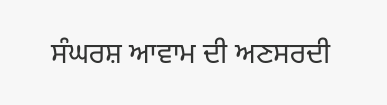ਸੰਘਰਸ਼ ਆਵਾਮ ਦੀ ਅਣਸਰਦੀ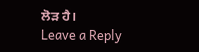ਲੋੜ ਹੈ।
Leave a Reply